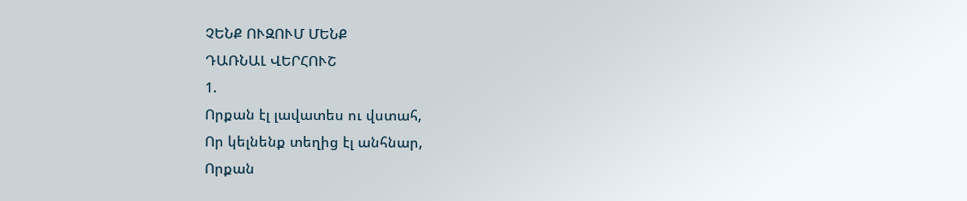ՉԵՆՔ ՈՒԶՈՒՄ ՄԵՆՔ
ԴԱՌՆԱԼ ՎԵՐՀՈՒՇ
1.
Որքան էլ լավատես ու վստահ,
Որ կելնենք տեղից էլ անհնար,
Որքան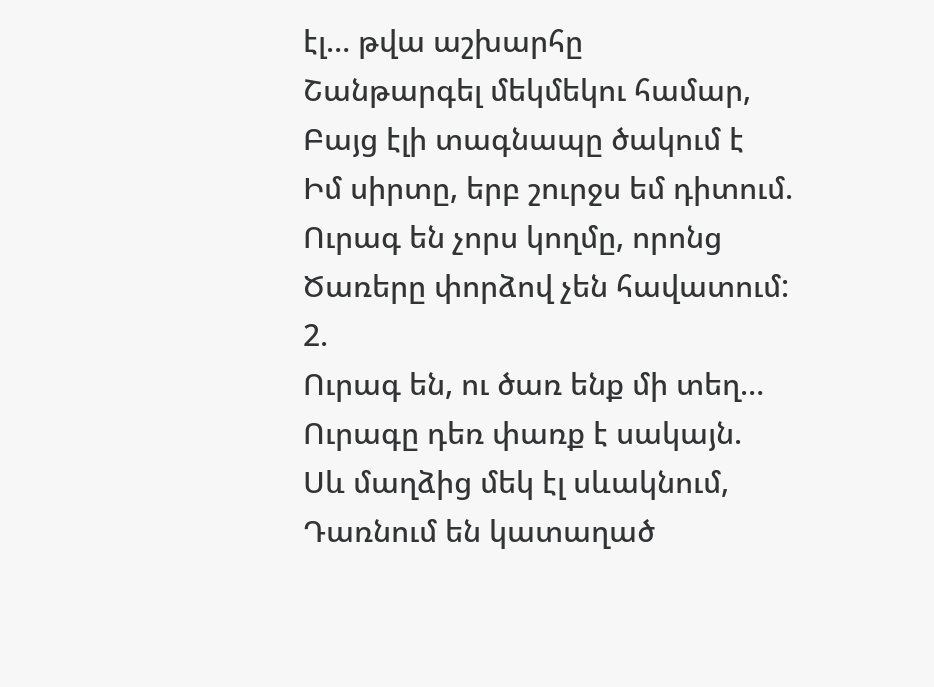էլ… թվա աշխարհը
Շանթարգել մեկմեկու համար,
Բայց էլի տագնապը ծակում է
Իմ սիրտը, երբ շուրջս եմ դիտում.
Ուրագ են չորս կողմը, որոնց
Ծառերը փորձով չեն հավատում:
2.
Ուրագ են, ու ծառ ենք մի տեղ…
Ուրագը դեռ փառք է սակայն.
Սև մաղձից մեկ էլ սևակնում,
Դառնում են կատաղած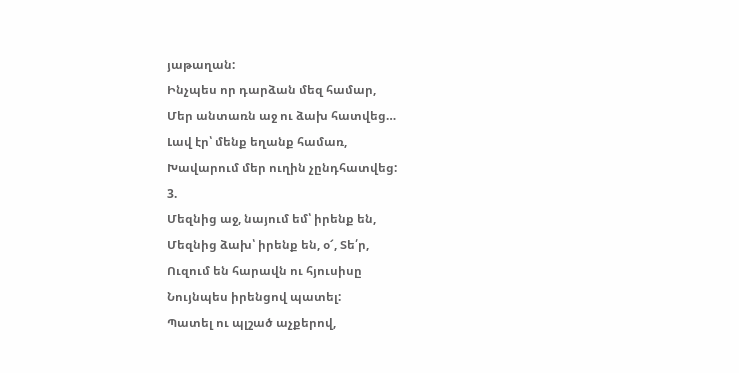յաթաղան:
Ինչպես որ դարձան մեզ համար,
Մեր անտառն աջ ու ձախ հատվեց…
Լավ էր՝ մենք եղանք համառ,
Խավարում մեր ուղին չընդհատվեց:
3.
Մեզնից աջ, նայում եմ՝ իրենք են,
Մեզնից ձախ՝ իրենք են, օ՜, Տե՛ր,
Ուզում են հարավն ու հյուսիսը
Նույնպես իրենցով պատել:
Պատել ու պլշած աչքերով,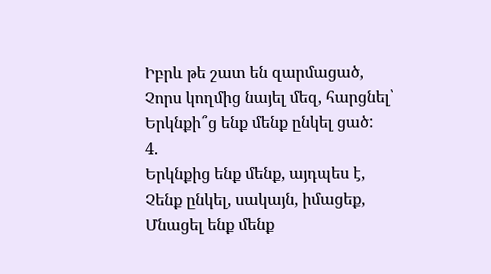Իբրև թե շատ են զարմացած,
Չորս կողմից նայել մեզ, հարցնել՝
Երկնքի՞ց ենք մենք ընկել ցած:
4.
Երկնքից ենք մենք, այդպես է,
Չենք ընկել, սակայն, իմացեք,
Մնացել ենք մենք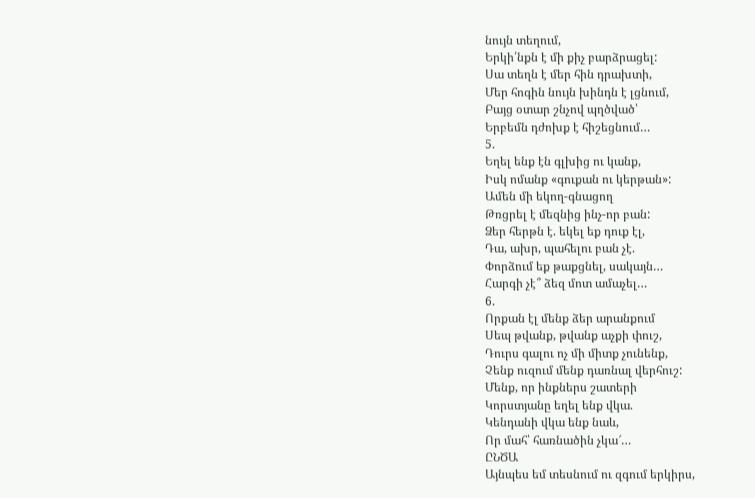նույն տեղում,
Երկի՛նքն է մի քիչ բարձրացել:
Սա տեղն է մեր հին դրախտի,
Մեր հոգին նույն խինդն է լցնում,
Բայց օտար շնչով պղծված՝
Երբեմն դժոխք է հիշեցնում…
5.
Եղել ենք էն գլխից ու կանք,
Իսկ ոմանք «գուքան ու կերթան»:
Ամեն մի եկող-գնացող
Թռցրել է մեզնից ինչ-որ բան:
Ձեր հերթն է. եկել եք դուք էլ,
Դա, ախր, պահելու բան չէ.
Փորձում եք թաքցնել, սակայն…
Հարգի չէ՞ ձեզ մոտ ամաչել…
6.
Որքան էլ մենք ձեր արանքում
Սեպ թվանք, թվանք աչքի փուշ,
Դուրս գալու ոչ մի միտք չունենք,
Չենք ուզում մենք դառնալ վերհուշ:
Մենք, որ ինքներս շատերի
Կորստյանը եղել ենք վկա.
Կենդանի վկա ենք նաև,
Որ մահ՝ հառնածին չկա՜…
ԸՆԾԱ
Այնպես եմ տեսնում ու զգում երկիրս,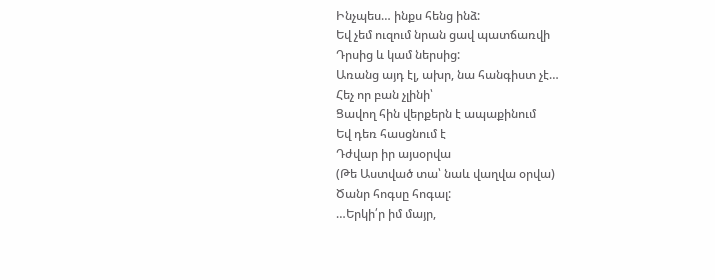Ինչպես… ինքս հենց ինձ:
Եվ չեմ ուզում նրան ցավ պատճառվի
Դրսից և կամ ներսից:
Առանց այդ էլ, ախր, նա հանգիստ չէ…
Հեչ որ բան չլինի՝
Ցավող հին վերքերն է ապաքինում
Եվ դեռ հասցնում է
Դժվար իր այսօրվա
(Թե Աստված տա՝ նաև վաղվա օրվա)
Ծանր հոգսը հոգալ:
…Երկի՛ր իմ մայր,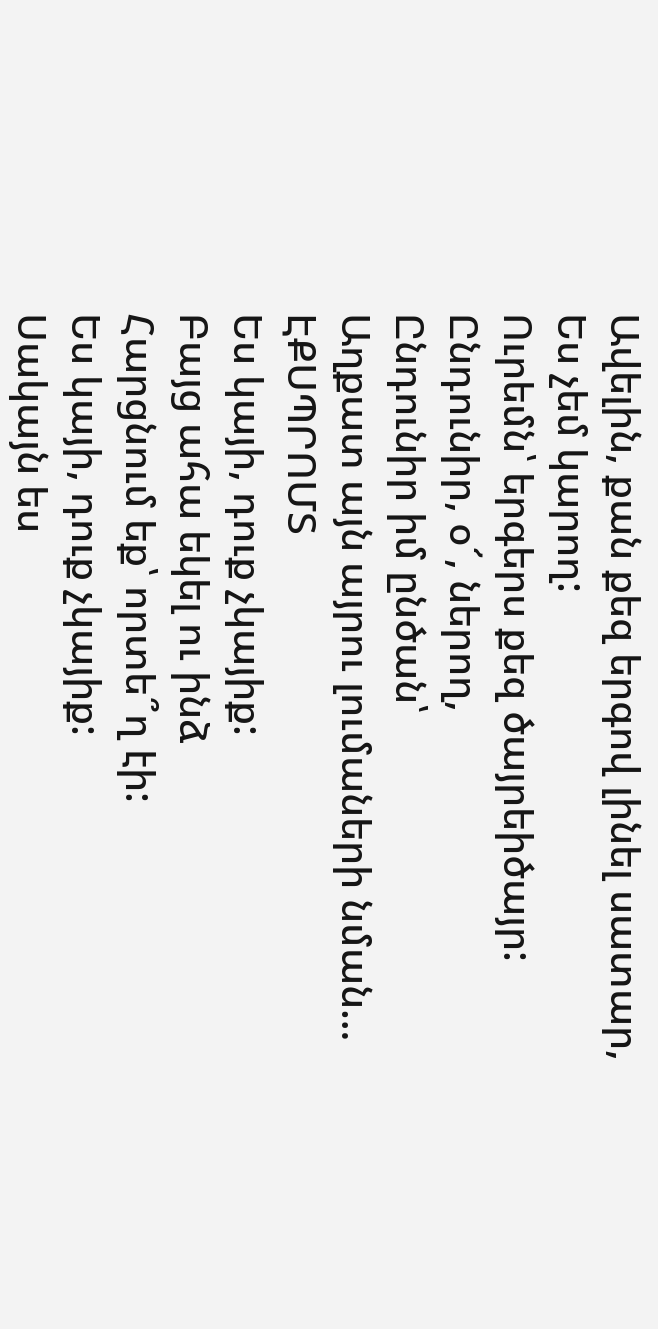Ավելին, քան քեզ երգով լինել սատար,
Ես չեմ կարող:
Ուրեմն՝ երգերս քեզ ծայրեիծայր:
Ընդունիր, օ՜, ներող,
Ընդունիր իմ ընծան՝
Աղքատ այն այրու լումաների նման…
ԷՔՍՊՐՈՄՏ
Ես կայի, դուք չկայիք:
Բայց ահա եկել ու ինձ
Հարցնում եք՝ որտե՞ղ էի:
Ես կայի, դուք չկայիք:
Սակայն ես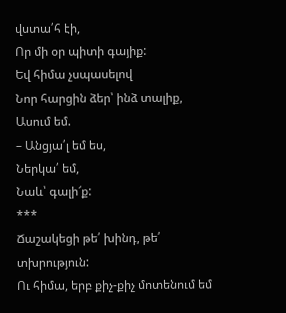վստա՛հ էի,
Որ մի օր պիտի գայիք:
Եվ հիմա չսպասելով
Նոր հարցին ձեր՝ ինձ տալիք,
Ասում եմ.
– Անցյա՛լ եմ ես,
Ներկա՛ եմ,
Նաև՝ գալի՜ք:
***
Ճաշակեցի թե՛ խինդ, թե՛ տխրություն:
Ու հիմա, երբ քիչ-քիչ մոտենում եմ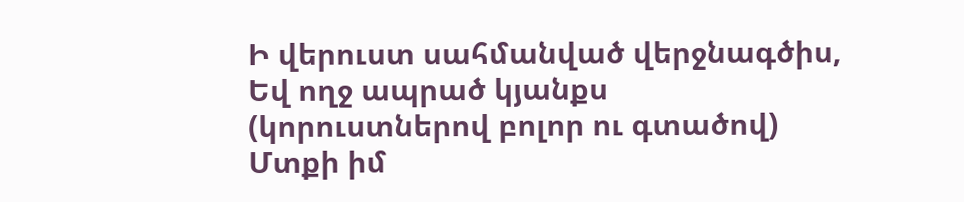Ի վերուստ սահմանված վերջնագծիս,
Եվ ողջ ապրած կյանքս
(կորուստներով բոլոր ու գտածով)
Մտքի իմ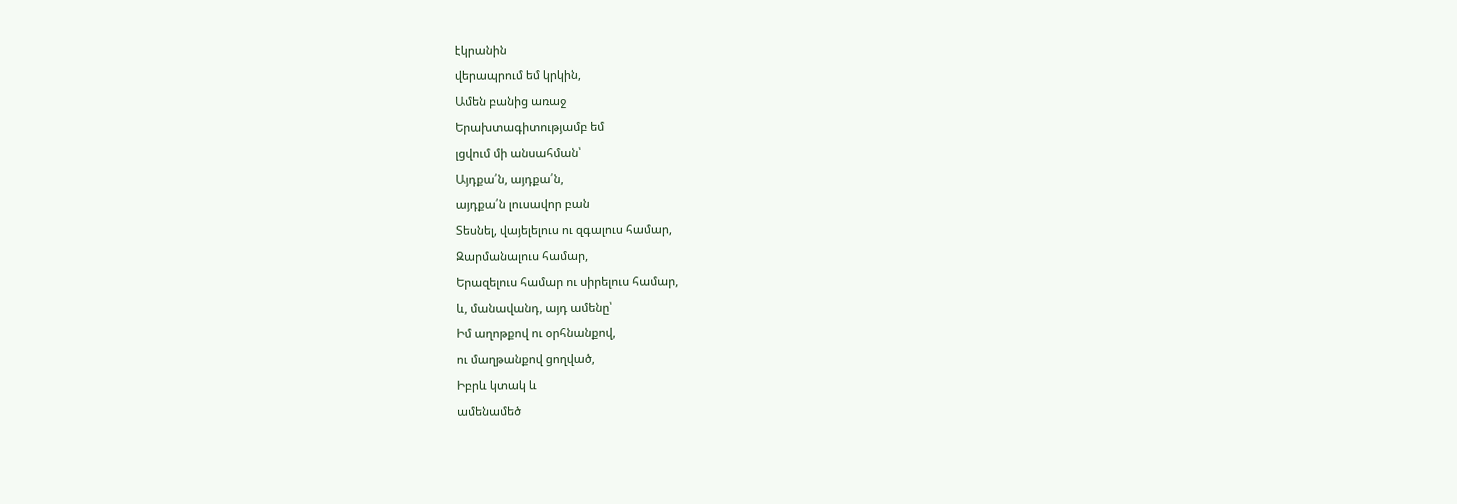էկրանին
վերապրում եմ կրկին,
Ամեն բանից առաջ
Երախտագիտությամբ եմ
լցվում մի անսահման՝
Այդքա՛ն, այդքա՛ն,
այդքա՛ն լուսավոր բան
Տեսնել, վայելելուս ու զգալուս համար,
Զարմանալուս համար,
Երազելուս համար ու սիրելուս համար,
և, մանավանդ, այդ ամենը՝
Իմ աղոթքով ու օրհնանքով,
ու մաղթանքով ցողված,
Իբրև կտակ և
ամենամեծ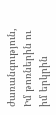ժառանգություն,
Իմ թոռներին ու իմ երկրին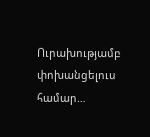Ուրախությամբ
փոխանցելուս համար…